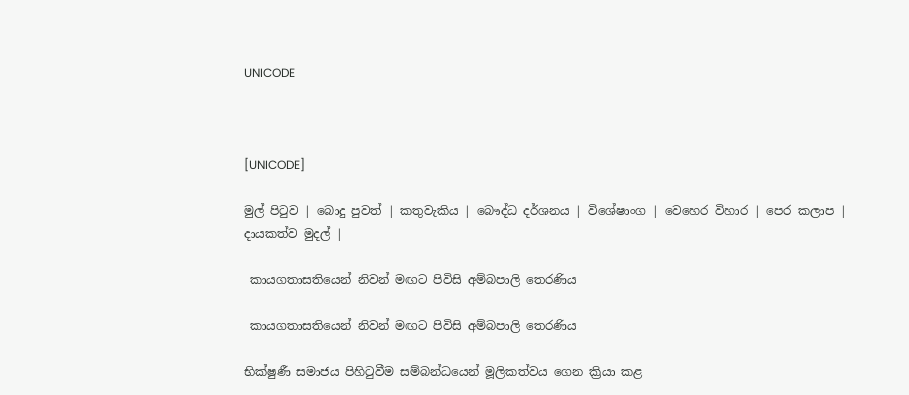UNICODE



[UNICODE]

මුල් පිටුව | බොදු පුවත් | කතුවැකිය | බෞද්ධ දර්ශනය | විශේෂාංග | වෙහෙර විහාර | පෙර කලාප | දායකත්ව මුදල් |

 කායගතාසතියෙන් නිවන් මඟට පිවිසි අම්බපාලි තෙරණිය

 කායගතාසතියෙන් නිවන් මඟට පිවිසි අම්බපාලි තෙරණිය

භික්ෂුණී සමාජය පිහිටුවීම සම්බන්ධයෙන් මූලිකත්වය ගෙන ක්‍රියා කළ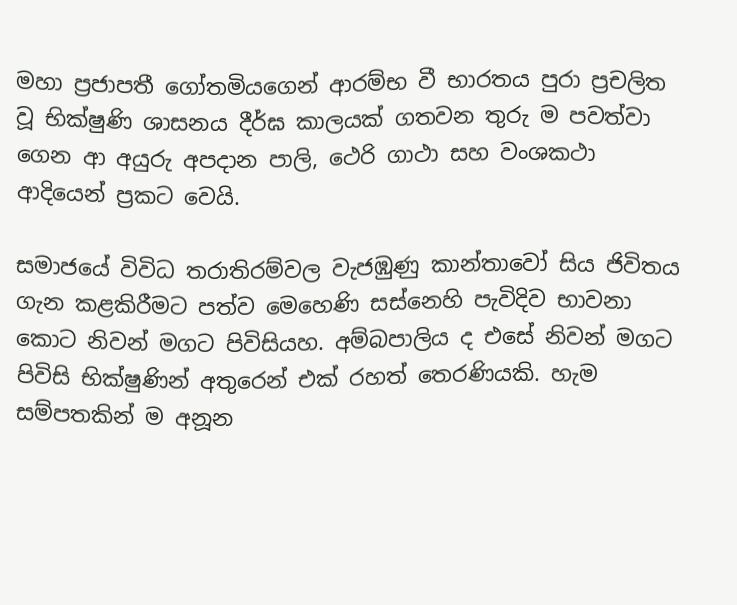මහා ප්‍රජාපතී ගෝතමියගෙන් ආරම්භ වී භාරතය පුරා ප්‍රචලිත වූ භික්ෂුණි ශාසනය දීර්ඝ කාලයක් ගතවන තුරු ම පවත්වා ගෙන ආ අයුරු අපදාන පාලි, ථෙරි ගාථා සහ වංශකථා ආදියෙන් ප්‍රකට වෙයි.

සමාජයේ විවිධ තරාතිරම්වල වැජඹුණු කාන්තාවෝ සිය ජිවිතය ගැන කළකිරීමට පත්ව මෙහෙණි සස්නෙහි පැවිදිව භාවනා කොට නිවන් මගට පිවිසියහ. අම්බපාලිය ද එසේ නිවන් මගට පිවිසි භික්ෂුණින් අතුරෙන් එක් රහත් තෙරණියකි. හැම සම්පතකින් ම අනූන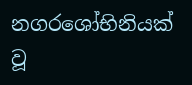නගරශෝභිනියක් වූ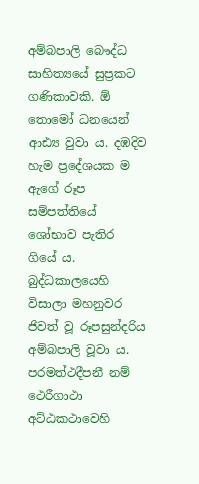අම්බපාලි බෞද්ධ සාහිත්‍යයේ සුප්‍රකට ගණිකාවකි. ඕ තොමෝ ධනයෙන් ආඪ්‍ය වුවා ය. දඹදිව හැම ප්‍රදේශයක ම ඇගේ රූප සම්පත්තියේ ශෝභාව පැතිර ගියේ ය. බුද්ධකාලයෙහි විසාලා මහනුවර ජිවත් වූ රූපසුන්දරිය අම්බපාලි වූවා ය. පරමත්ථදීපනී නම් ථෙරීගාථා අට්ඨකථාවෙහි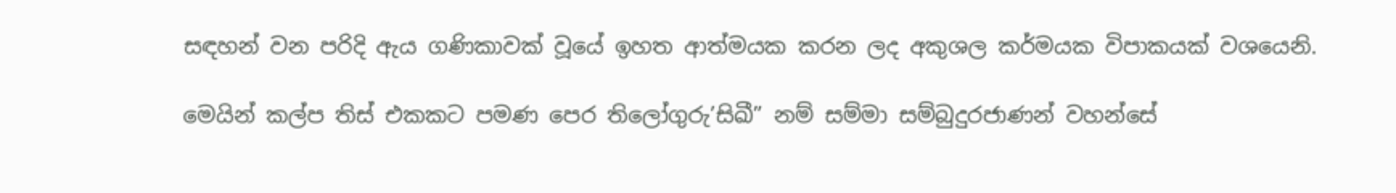සඳහන් වන පරිදි ඇය ගණිකාවක් වූයේ ඉහත ආත්මයක කරන ලද අකුශල කර්මයක විපාකයක් වශයෙනි.

මෙයින් කල්ප තිස් එකකට පමණ පෙර තිලෝගුරු’සිඛී” නම් සම්මා සම්බුදුරජාණන් වහන්සේ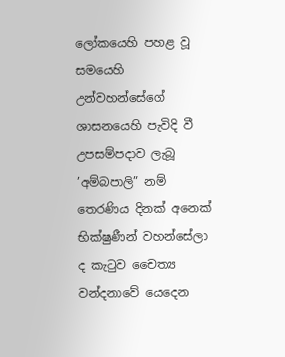ලෝකයෙහි පහළ වූ සමයෙහි උන්වහන්සේගේ ශාසනයෙහි පැවිදි වී උපසම්පදාව ලැබූ ’අම්බපාලි” නම් තෙරණිය දිනක් අනෙක් භික්ෂුණීන් වහන්සේලා ද කැටුව චෛත්‍ය වන්දනාවේ යෙදෙන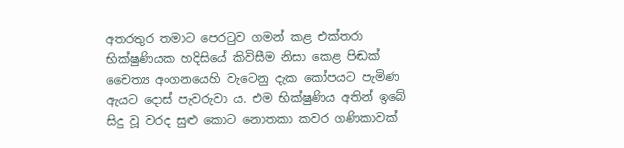අතරතුර තමාට පෙරටුව ගමන් කළ එක්තරා භික්ෂුණියක හදිසියේ කිවිසීම නිසා කෙළ පිඬක් චෛත්‍ය අංගනයෙහි වැටෙනු දැක කෝපයට පැමිණ ඇයට දොස් පැවරුවා ය. එම භික්ෂුණිය අතින් ඉබේ සිදු වූ වරද සුළු කොට නොතකා කවර ගණිකාවක්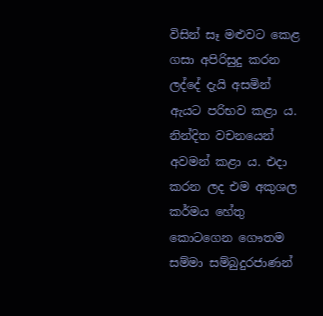විසින් සෑ මළුවට කෙළ ගසා අපිරිසුදු කරන ලද්දේ දැයි අසමින් ඇයට පරිභව කළා ය. නින්දිත වචනයෙන් අවමන් කළා ය. එදා කරන ලද එම අකුශල කර්මය හේතු කොටගෙන ගෞතම සම්මා සම්බුදුරජාණන්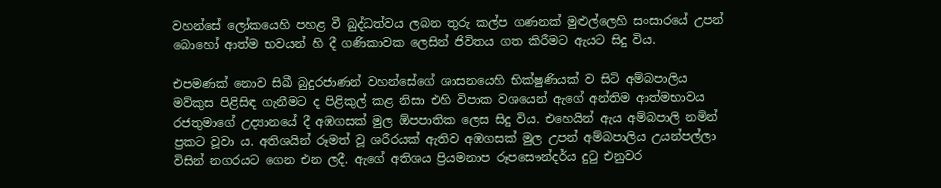වහන්සේ ලෝකයෙහි පහළ වී බුද්ධත්වය ලබන තුරු කල්ප ගණනක් මුළුල්ලෙහි සංසාරයේ උපන් බොහෝ ආත්ම භවයන් හි දී ගණිකාවක ලෙසින් ජිවිතය ගත කිරීමට ඇයට සිදු විය.

එපමණක් නොව සිඛී බුදුරජාණන් වහන්සේගේ ශාසනයෙහි භික්ෂුණියක් ව සිටි අම්බපාලිය මව්කුස පිළිසිඳ ගැනීමට ද පිළිකුල් කළ නිසා එහි විපාක වශයෙන් ඇගේ අන්තිම ආත්මභාවය රජතුමාගේ උද්‍යානයේ දී අඹගසක් මුල ඕපපාතික ලෙස සිදු විය. එහෙයින් ඇය අම්බපාලි නමින් ප්‍රකට වූවා ය. අතිශයින් රූමත් වූ ශරීරයක් ඇතිව අඹගසක් මුල උපන් අම්බපාලිය උයන්පල්ලා විසින් නගරයට ගෙන එන ලදී. ඇගේ අතිශය ප්‍රියමනාප රූපසෞන්දර්ය දුටු එනුවර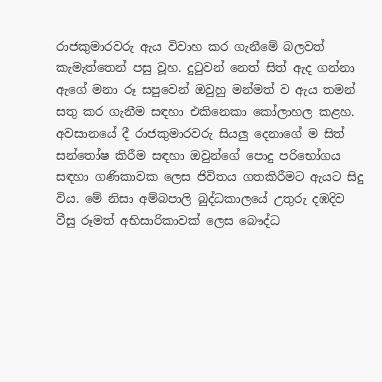රාජකුමාරවරු ඇය විවාහ කර ගැනීමේ බලවත් කැමැත්තෙන් පසු වූහ. දුටුවන් නෙත් සිත් ඇද ගන්නා ඇගේ මනා රූ සපුවෙන් ඔවුහු මන්මත් ව ඇය තමන් සතු කර ගැනීම සඳහා එකිනෙකා කෝලාහල කළහ. අවසානයේ දී රාජකුමාරවරු සියලු දෙනාගේ ම සිත් සන්තෝෂ කිරීම සඳහා ඔවුන්ගේ පොදු පරිභෝගය සඳහා ගණිකාවක ලෙස ජිවිතය ගතකිරීමට ඇයට සිදු විය. මේ නිසා අම්බපාලි බුද්ධකාලයේ උතුරු දඹදිව වීසු රූමත් අභිසාරිකාවක් ලෙස බෞද්ධ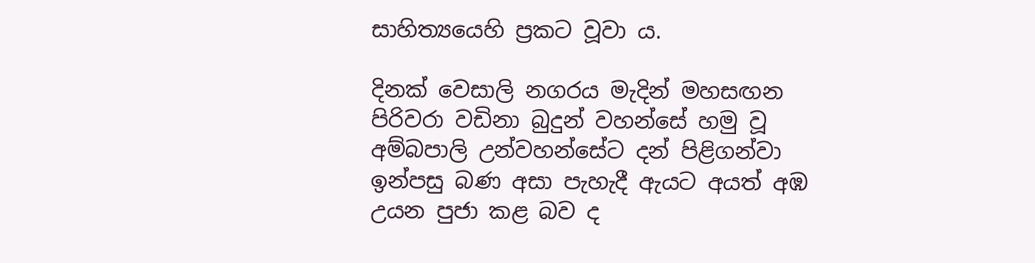සාහිත්‍යයෙහි ප්‍රකට වූවා ය.

දිනක් වෙසාලි නගරය මැදින් මහසඟන පිරිවරා වඩිනා බුදුන් වහන්සේ හමු වූ අම්බපාලි උන්වහන්සේට දන් පිළිගන්වා ඉන්පසු බණ අසා පැහැදී ඇයට අයත් අඹ උයන පුජා කළ බව ද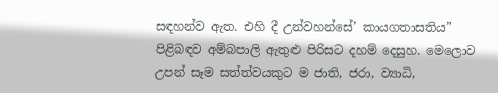සඳහන්ව ඇත. එහි දී උන්වහන්සේ’ කායගතාසතිය” පිළිබඳව අම්බපාලි ඇතුළු පිරිසට දහම් දෙසුහ. මෙලොව උපන් සෑම සත්ත්වයකුට ම ජාති, ජරා, ව්‍යාධි,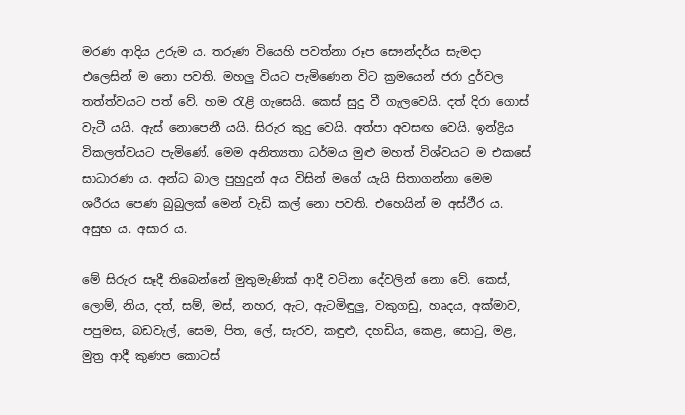මරණ ආදිය උරුම ය. තරුණ වියෙහි පවත්නා රූප සෞන්දර්ය සැමදා එලෙසින් ම නො පවති. මහලු වියට පැමිණෙන විට ක්‍රමයෙන් ජරා දුර්වල තත්ත්වයට පත් වේ. හම රැළි ගැසෙයි. කෙස් සුදු වී ගැලවෙයි. දත් දිරා ගොස් වැටී යයි. ඇස් නොපෙනී යයි. සිරුර කුදු වෙයි. අත්පා අවසඟ වෙයි. ඉන්ද්‍රිය විකලත්වයට පැමිණේ. මෙම අනිත්‍යතා ධර්මය මුළු මහත් විශ්වයට ම එකසේ සාධාරණ ය. අන්ධ බාල පුහුදුන් අය විසින් මගේ යැයි සිතාගන්නා මෙම ශරීරය පෙණ බුබුලක් මෙන් වැඩි කල් නො පවති. එහෙයින් ම අස්ථීර ය. අසුභ ය. අසාර ය.

මේ සිරුර සෑදී තිබෙන්නේ මුතුමැණික් ආදී වටිනා දේවලින් නො වේ. කෙස්, ලොම්, නිය, දත්, සම්, මස්, නහර, ඇට, ඇටමිඳුලු, වකුගඩු, හෘදය, අක්මාව, පපුමස, බඩවැල්, සෙම, පිත, ලේ, සැරව, කඳුළු, දහඩිය, කෙළ, සොටු, මළ, මුත්‍ර ආදී කුණප කොටස්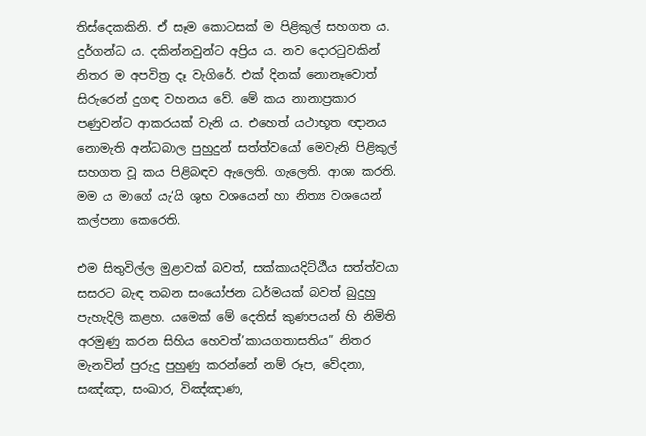තිස්දෙකකිනි. ඒ සෑම කොටසක් ම පිළිකුල් සහගත ය. දුර්ගන්ධ ය. දකින්නවුන්ට අප්‍රිය ය. නව දොරටුවකින් නිතර ම අපවිත්‍ර දෑ වැගිරේ. එක් දිනක් නොනෑවොත් සිරුරෙන් දුගඳ වහනය වේ. මේ කය නානාප්‍රකාර පණුවන්ට ආකරයක් වැනි ය. එහෙත් යථාභූත ඥානය නොමැති අන්ධබාල පුහුදුන් සත්ත්වයෝ මෙවැනි පිළිකුල් සහගත වූ කය පිළිබඳව ඇලෙති. ගැලෙති. ආශා කරති. මම ය මාගේ යැ‘යි ශුභ වශයෙන් හා නිත්‍ය වශයෙන් කල්පනා කෙරෙති.

එම සිතුවිල්ල මුළාවක් බවත්, සක්කායදිට්ඨීය සත්ත්වයා සසරට බැඳ තබන සංයෝජන ධර්මයක් බවත් බුදුහු පැහැදිලි කළහ. යමෙක් මේ දෙතිස් කුණපයන් හි නිමිති අරමුණු කරන සිහිය හෙවත්’කායගතාසතිය” නිතර මැනවින් පුරුදු පුහුණු කරන්නේ නම් රූප, වේදනා, සඤ්ඤා, සංඛාර, විඤ්ඤාණ,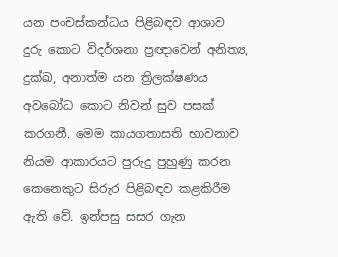යන පංචස්කන්ධය පිළිබඳව ආශාව දුරු කොට විදර්ශනා ප්‍රඥාවෙන් අනිත්‍ය, දුක්ඛ, අනාත්ම යන ත්‍රිලක්ෂණය අවබෝධ කොට නිවන් සුව පසක් කරගනී. මෙම කායගතාසති භාවනාව නියම ආකාරයට පුරුදු පුහුණු කරන කෙනෙකුට සිරුර පිළිබඳව කළකිරීම ඇති වේ. ඉන්පසු සසර ගැන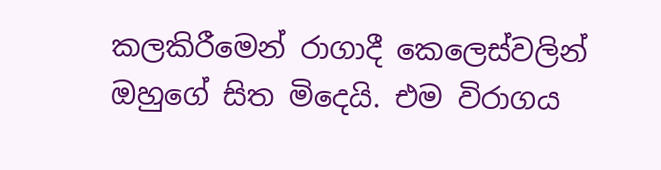කලකිරීමෙන් රාගාදී කෙලෙස්වලින් ඔහුගේ සිත මිදෙයි. එම විරාගය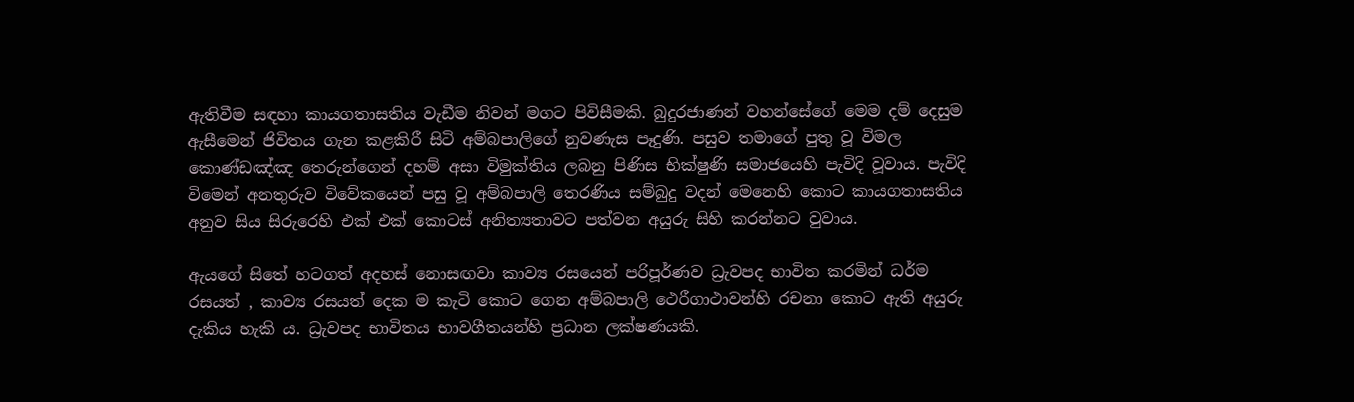ඇතිවීම සඳහා කායගතාසතිය වැඩීම නිවන් මගට පිවිසීමකි. බුදුරජාණන් වහන්සේගේ මෙම දම් දෙසුම ඇසීමෙන් ජිවිතය ගැන කළකිරී සිටි අම්බපාලිගේ නුවණැස පෑදුණි. පසුව තමාගේ පුතු වූ විමල කොණ්ඩඤ්ඤ තෙරුන්ගෙන් දහම් අසා විමුක්තිය ලබනු පිණිස භික්ෂුණි සමාජයෙහි පැවිදි වූවාය. පැවිදි විමෙන් අනතුරුව විවේකයෙන් පසු වූ අම්බපාලි තෙරණිය සම්බුදු වදන් මෙනෙහි කොට කායගතාසතිය අනුව සිය සිරුරෙහි එක් එක් කොටස් අනිත්‍යතාවට පත්වන අයුරු සිහි කරන්නට වුවාය.

ඇයගේ සිතේ හටගත් අදහස් නොසඟවා කාව්‍ය රසයෙන් පරිපූර්ණව ධ්‍රැවපද භාවිත කරමින් ධර්ම රසයත් , කාව්‍ය රසයත් දෙක ම කැටි කොට ගෙන අම්බපාලි ථෙරීගාථාවන්හි රචනා කොට ඇති අයුරු දැකිය හැකි ය. ධ්‍රැවපද භාවිතය භාවගීතයන්හි ප්‍රධාන ලක්ෂණයකි.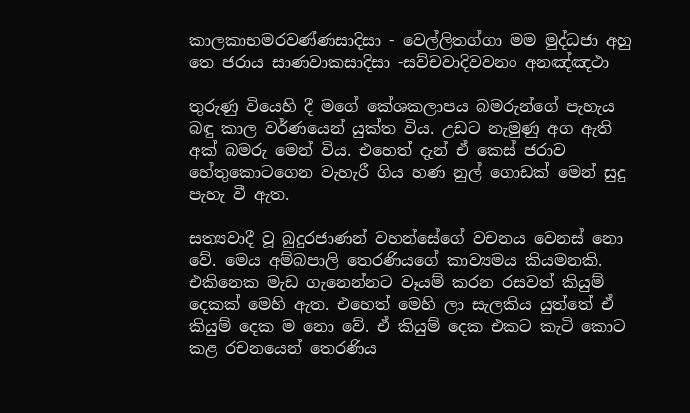කාලකාභමරවණ්ණසාදිසා - වෙල්ලිතග්ගා මම මුද්ධජා අහු තෙ ජරාය සාණවාකසාදිසා -සව්චවාදිවවනං අනඤ්ඤථා

තුරුණු වියෙහි දී මගේ කේශකලාපය බමරුන්ගේ පැහැය බඳු කාල වර්ණයෙන් යුක්ත විය. උඩට නැමුණු අග ඇති අක් බමරු මෙන් විය. එහෙත් දැන් ඒ කෙස් ජරාව හේතුකොටගෙන වැහැරී ගිය හණ නුල් ගොඩක් මෙන් සුදු පැහැ වී ඇත.

සත්‍යවාදී වූ බුදුරජාණන් වහන්සේගේ වචනය වෙනස් නො වේ. මෙය අම්බපාලි තෙරණියගේ කාව්‍යමය කියමනකි. එකිනෙක මැඩ ගැනෙන්නට වෑයම් කරන රසවත් කියුම් දෙකක් මෙහි ඇත. එහෙත් මෙහි ලා සැලකිය යුත්තේ ඒ කියුම් දෙක ම නො වේ. ඒ කියුම් දෙක එකට කැටි කොට කළ රචනයෙන් තෙරණිය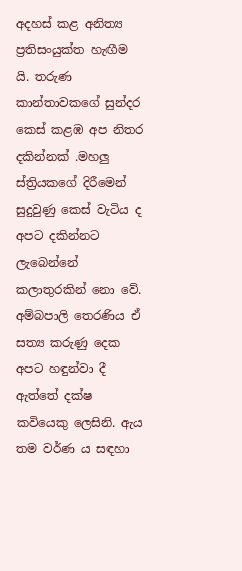අදහස් කළ අනිත්‍ය ප්‍රතිසංයුක්ත හැඟීම යි. තරුණ කාන්තාවකගේ සුන්දර කෙස් කළඹ අප නිතර දකින්නක් .මහලු ස්ත්‍රියකගේ දිරීමෙන් සුදුවුණු කෙස් වැටිය ද අපට දකින්නට ලැබෙන්නේ කලාතුරකින් නො වේ. අම්බපාලි තෙරණිය ඒ සත්‍ය කරුණු දෙක අපට හඳුන්වා දී ඇත්තේ දක්ෂ කවියෙකු ලෙසිනි. ඇය තම වර්ණ ය සඳහා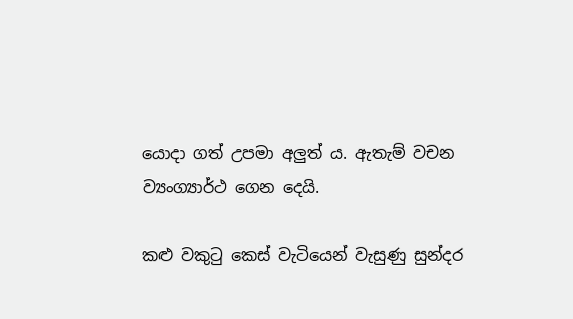යොදා ගත් උපමා අලුත් ය. ඇතැම් වචන ව්‍යංග්‍යාර්ථ ගෙන දෙයි.

කළු වකුටු කෙස් වැටියෙන් වැසුණු සුන්දර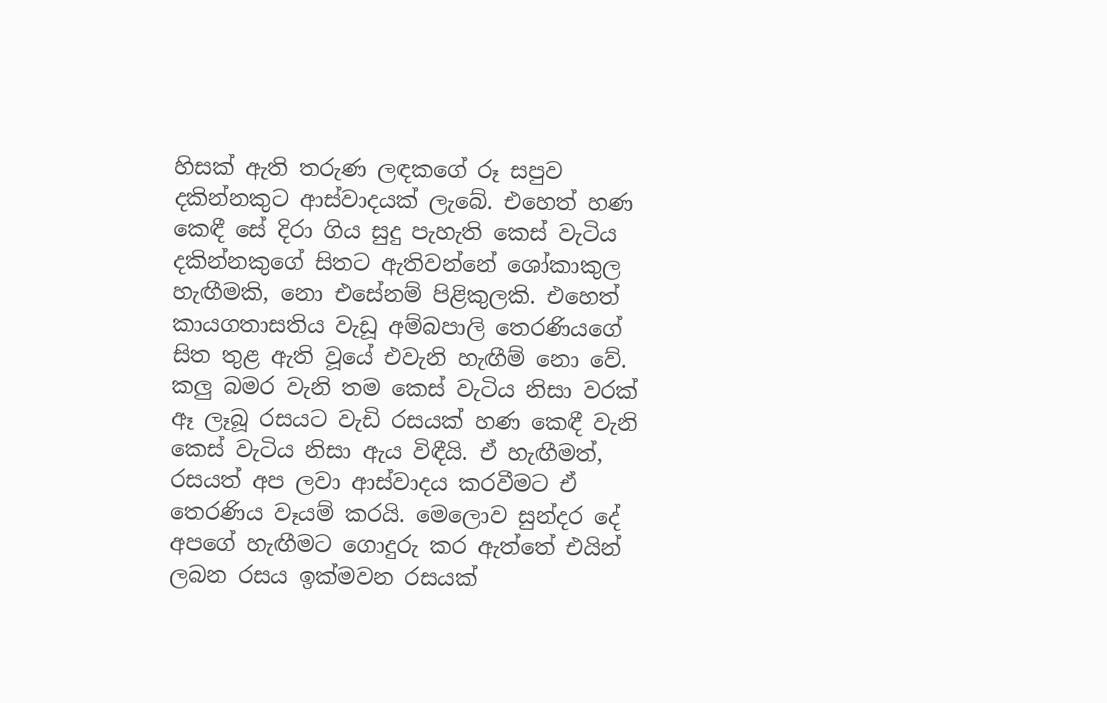හිසක් ඇති තරුණ ලඳකගේ රූ සපුව දකින්නකුට ආස්වාදයක් ලැබේ. එහෙත් හණ කෙඳී සේ දිරා ගිය සුදු පැහැති කෙස් වැටිය දකින්නකුගේ සිතට ඇතිවන්නේ ශෝකාකුල හැඟීමකි, නො එසේනම් පිළිකුලකි. එහෙත් කායගතාසතිය වැඩූ අම්බපාලි තෙරණියගේ සිත තුළ ඇති වූයේ එවැනි හැඟීම් නො වේ. කලු බමර වැනි තම කෙස් වැටිය නිසා වරක් ඈ ලෑබූ රසයට වැඩි රසයක් හණ කෙඳී වැනි කෙස් වැටිය නිසා ඇය විඳීයි. ඒ හැඟීමත්, රසයත් අප ලවා ආස්වාදය කරවීමට ඒ තෙරණිය වෑයම් කරයි. මෙලොව සුන්දර දේ අපගේ හැඟීමට ගොදුරු කර ඇත්තේ එයින් ලබන රසය ඉක්මවන රසයක්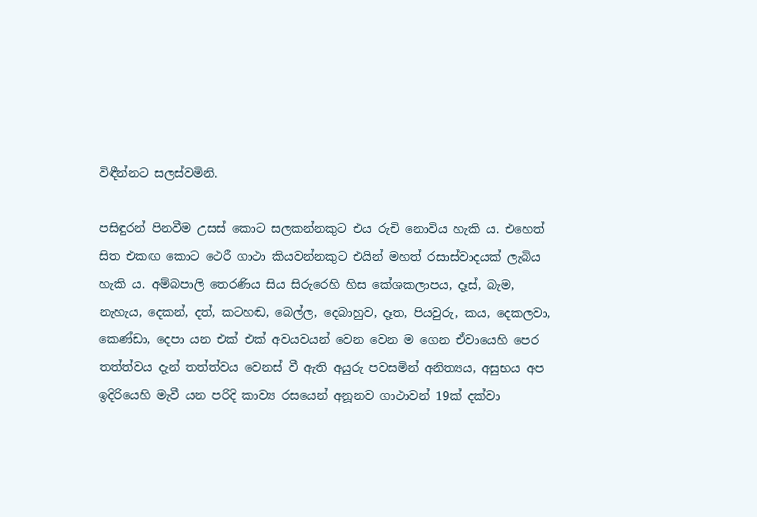විඳීන්නට සලස්වමිනි.

පසිඳුරන් පිනවීම උසස් කොට සලකන්නකුට එය රුචි නොවිය හැකි ය. එහෙත් සිත එකඟ කොට ථෙරී ගාථා කියවන්නකුට එයින් මහත් රසාස්වාදයක් ලැබිය හැකි ය. අම්බපාලි තෙරණිය සිය සිරුරෙහි හිස කේශකලාපය, දෑස්, බැම, නැහැය, දෙකන්, දත්, කටහඬ, බෙල්ල, දෙබාහුව, දෑත, පියවුරු, කය, දෙකලවා, කෙණ්ඩා, දෙපා යන එක් එක් අවයවයන් වෙන වෙන ම ගෙන ඒවායෙහි පෙර තත්ත්වය දැන් තත්ත්වය වෙනස් වී ඇති අයුරු පවසමින් අනිත්‍යය, අසුභය අප ඉදිරියෙහි මැවී යන පරිදි කාව්‍ය රසයෙන් අනූනව ගාථාවන් 19ක් දක්වා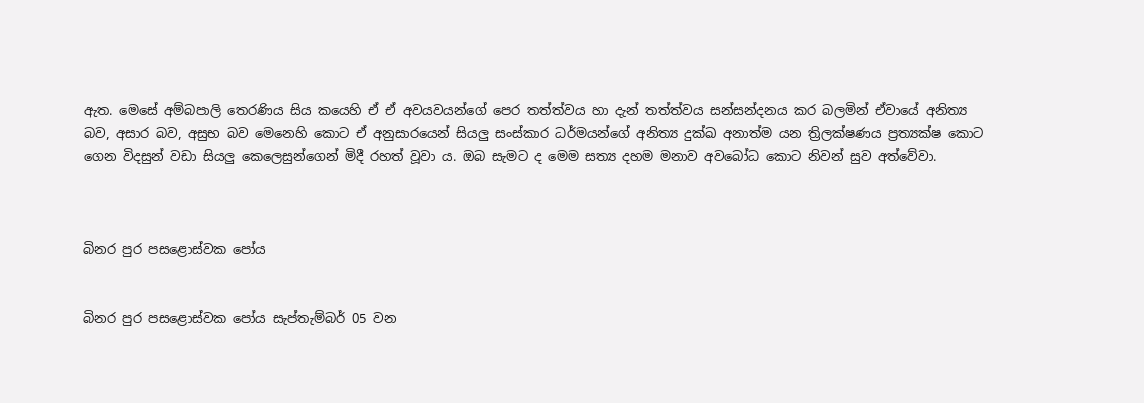ඇත. මෙසේ අම්බපාලි තෙරණිය සිය කයෙහි ඒ ඒ අවයවයන්ගේ පෙර තත්ත්වය හා දැන් තත්ත්වය සන්සන්දනය කර බලමින් ඒවායේ අනිත්‍ය බව, අසාර බව, අසුභ බව මෙනෙහි කොට ඒ අනුසාරයෙන් සියලු සංස්කාර ධර්මයන්ගේ අනිත්‍ය දුක්ඛ අනාත්ම යන ත්‍රිලක්ෂණය ප්‍රත්‍යක්ෂ කොට ගෙන විදසුන් වඩා සියලු කෙලෙසුන්ගෙන් මිදී රහත් වූවා ය. ඔබ සැමට ද මෙම සත්‍ය දහම මනාව අවබෝධ කොට නිවන් සුව අත්වේවා.



බිනර පුර පසළොස්වක පෝය


බිනර පුර පසළොස්වක පෝය සැප්තැම්බර් 05 වන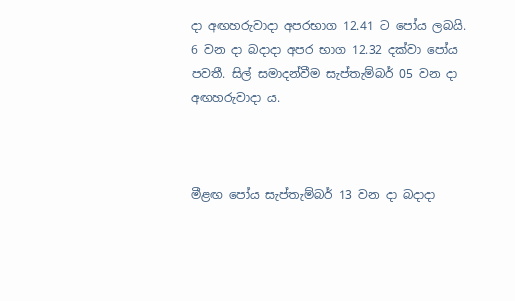දා අඟහරුවාදා අපරභාග 12.41 ට පෝය ලබයි.
6 වන දා බදාදා අපර භාග 12.32 දක්වා පෝය පවතී. සිල් සමාදන්වීම සැප්තැම්බර් 05 වන දා අඟහරුවාදා ය.



මීළඟ පෝය සැප්තැම්බර් 13 වන දා බදාදා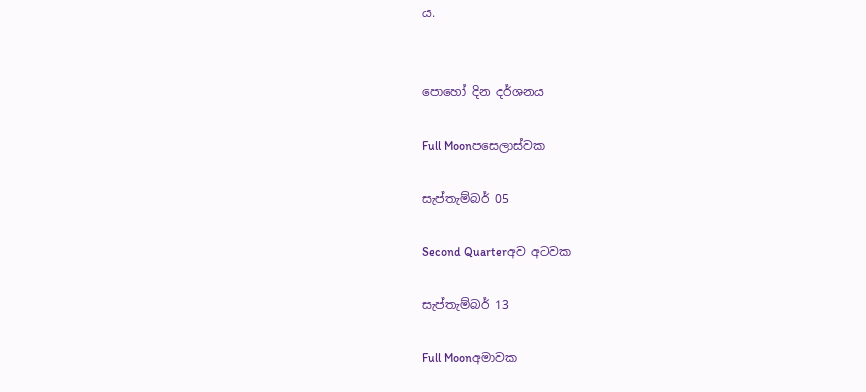ය.


පොහෝ දින දර්ශනය

Full Moonපසෙලාස්වක

සැප්තැම්බර් 05

Second Quarterඅව අටවක

සැප්තැම්බර් 13

Full Moonඅමාවක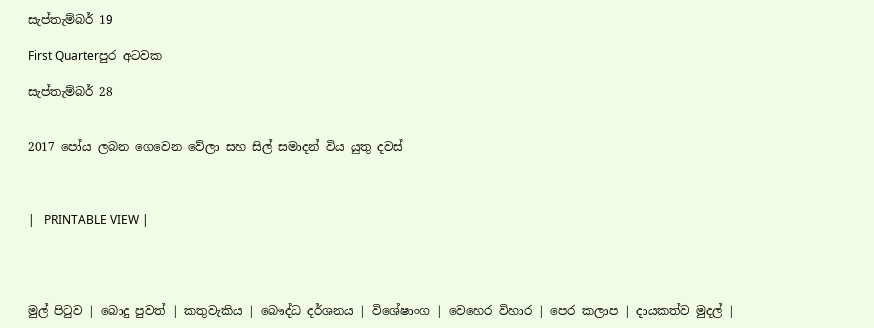සැප්තැම්බර් 19

First Quarterපුර අටවක

සැප්තැම්බර් 28


2017 පෝය ලබන ගෙවෙන වේලා සහ සිල් සමාදන් විය යුතු දවස්



|   PRINTABLE VIEW |




මුල් පිටුව | බොදු පුවත් | කතුවැකිය | බෞද්ධ දර්ශනය | විශේෂාංග | වෙහෙර විහාර | පෙර කලාප | දායකත්ව මුදල් |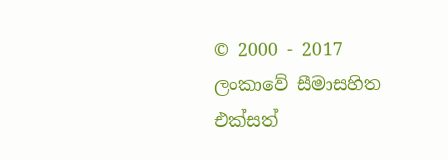© 2000 - 2017 ලංකාවේ සීමාසහිත එක්සත්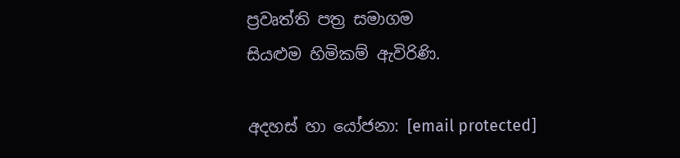ප්‍රවෘත්ති පත්‍ර සමාගම
සියළුම හිමිකම් ඇවිරිණි.

අදහස් හා යෝජනා: [email protected]